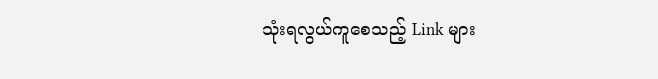သုံးရလွယ်ကူစေသည့် Link များ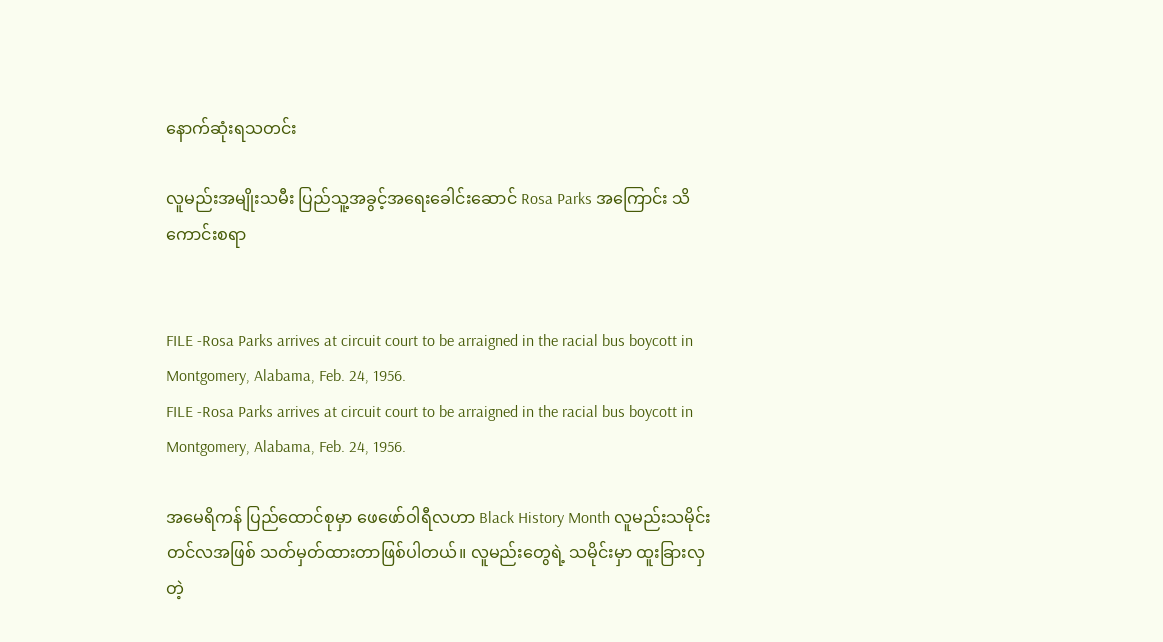နောက်ဆုံးရသတင်း

လူမည်းအမျိုးသမီး ပြည်သူ့အခွင့်အရေးခေါင်းဆောင် Rosa Parks အကြောင်း သိကောင်းစရာ


FILE -Rosa Parks arrives at circuit court to be arraigned in the racial bus boycott in Montgomery, Alabama, Feb. 24, 1956.
FILE -Rosa Parks arrives at circuit court to be arraigned in the racial bus boycott in Montgomery, Alabama, Feb. 24, 1956.

အမေရိကန် ပြည်ထောင်စုမှာ ဖေဖော်ဝါရီလဟာ Black History Month လူမည်းသမိုင်းတင်လအဖြစ် သတ်မှတ်ထားတာဖြစ်ပါတယ်။ လူမည်းတွေရဲ့ သမိုင်းမှာ ထူးခြားလှတဲ့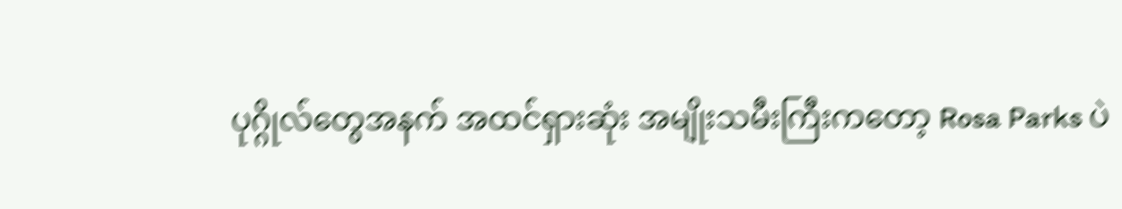ပုဂ္ဂိုလ်တွေအနက် အထင်ရှားဆုံး အမျိုးသမီးကြီးကတော့ Rosa Parks ပဲ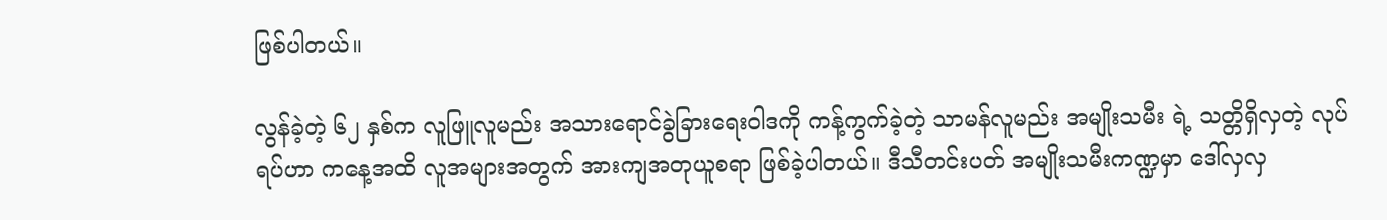ဖြစ်ပါတယ်။

လွန်ခဲ့တဲ့ ၆၂ နှစ်က လူဖြူလူမည်း အသားရောင်ခွဲခြားရေးဝါဒကို ကန့်ကွက်ခဲ့တဲ့ သာမန်လူမည်း အမျိုးသမီး ရဲ့ သတ္တိရှိလှတဲ့ လုပ်ရပ်ဟာ ကနေ့အထိ လူအများအတွက် အားကျအတုယူစရာ ဖြစ်ခဲ့ပါတယ်။ ဒီသီတင်းပတ် အမျိုးသမီးကဏ္ဍမှာ ဒေါ်လှလှ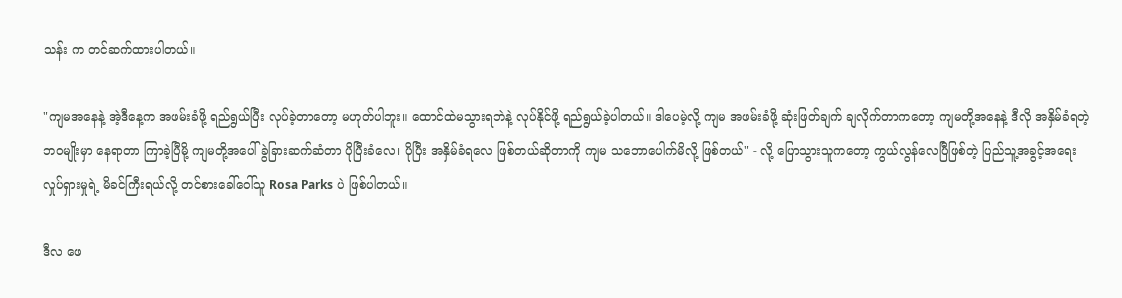သန်း က တင်ဆက်ထားပါတယ်။

"ကျမအနေနဲ့ အဲ့ဒီနေ့က အဖမ်းခံဖို့ ရည်ရွယ်ပြီး လုပ်ခဲ့တာတော့ မဟုတ်ပါဘူး။ ထောင်ထဲမသွားရဘဲနဲ့ လုပ်နိုင်ဖို့ ရည်ရွယ်ခဲ့ပါတယ်။ ဒါပေမဲ့လို့ ကျမ အဖမ်းခံဖို့ ဆုံးဖြတ်ချက် ချလိုက်တာကတော့ ကျမတို့အနေနဲ့ ဒီလို အနှိမ်ခံရတဲ့ ဘဝမျိုးမှာ နေရာတာ ကြာခဲ့ပြီမို့ ကျမတို့အပေါ် ခွဲခြားဆက်ဆံတာ ပိုပြီးခံလေ၊ ပိုပြီး အနှိမ်ခံရလေ ဖြစ်တယ်ဆိုတာကို ကျမ သဘောပေါက်မိလို့ ဖြစ်တယ်" - လို့ ပြောသွားသူကတော့ ကွယ်လွန်လေပြီဖြစ်တဲ့ ပြည်သူ့အခွင့်အရေး လှုပ်ရှားမှုရဲ့ မိခင်ကြီးရယ်လို့ တင်စားခေါ်ဝေါ်သူ Rosa Parks ပဲ ဖြစ်ပါတယ်။

ဒီလ ဖေ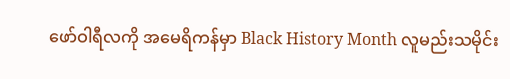ဖော်ဝါရီလကို အမေရိကန်မှာ Black History Month လူမည်းသမိုင်း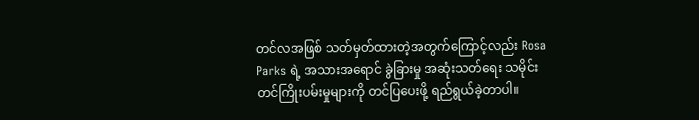တင်လအဖြစ် သတ်မှတ်ထားတဲ့အတွက်ကြောင့်လည်း Rosa Parks ရဲ့ အသားအရောင် ခွဲခြားမှု အဆုံးသတ်ရေး သမိုင်းတင်ကြိုးပမ်းမှုများကို တင်ပြပေးဖို့ ရည်ရွယ်ခဲ့တာပါ။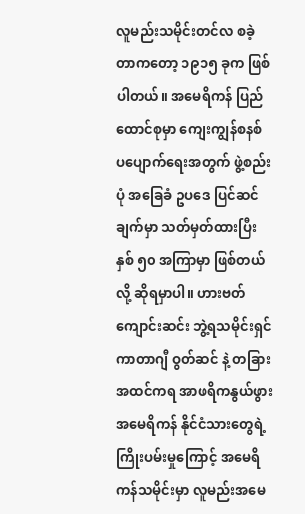လူမည်းသမိုင်းတင်လ စခဲ့တာကတော့ ၁၉၁၅ ခုက ဖြစ်ပါတယ်။ အမေရိကန် ပြည်ထောင်စုမှာ ကျေးကျွန်စနစ် ပပျောက်ရေးအတွက် ဖွဲ့စည်းပုံ အခြေခံ ဥပဒေ ပြင်ဆင်ချက်မှာ သတ်မှတ်ထားပြီး နှစ် ၅၀ အကြာမှာ ဖြစ်တယ်လို့ ဆိုရမှာပါ။ ဟားဗတ်ကျောင်းဆင်း ဘွဲ့ရသမိုင်းရှင် ကာတာဂျီ ဝွတ်ဆင် နဲ့ တခြား အထင်ကရ အာဖရိကနွယ်ဖွား အမေရိကန် နိုင်ငံသားတွေရဲ့ ကြိုးပမ်းမှုကြောင့် အမေရိကန်သမိုင်းမှာ လူမည်းအမေ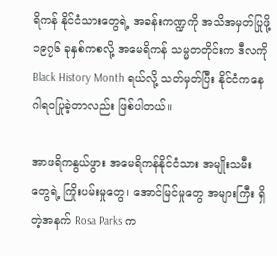ရိကန် နိုင်ငံသားတွေရဲ့ အခန်းကဏ္ဍကို အသိအမှတ်ပြုဖို့ ၁၉၇၆ ခုနှစ်ကစလို့ အမေရိကန် သမ္မတတိုင်းက ဒီလကို Black History Month ရယ်လို့ သတ်မှတ်ပြီး နိုင်ငံကနေ ဂါရဝပြုခဲ့တာလည်း ဖြစ်ပါတယ်။

အာဖရိကနွယ်ဖွား အမေရိကန်နိုင်ငံသား အမျိုးသမီးတွေရဲ့ ကြိုးပမ်းမှုတွေ၊ အောင်မြင်မှုတွေ အများကြီး ရှိတဲ့အနက် Rosa Parks က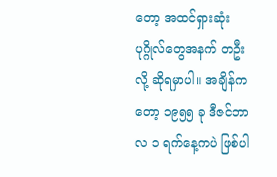တော့ အထင်ရှားဆုံး ပုဂ္ဂိုလ်တွေအနက် တဦးလို့ ဆိုရမှာပါ။ အချိန်ကတော့ ၁၉၅၅ ခု ဒီဇင်ဘာလ ၁ ရက်နေ့ကပဲ ဖြစ်ပါ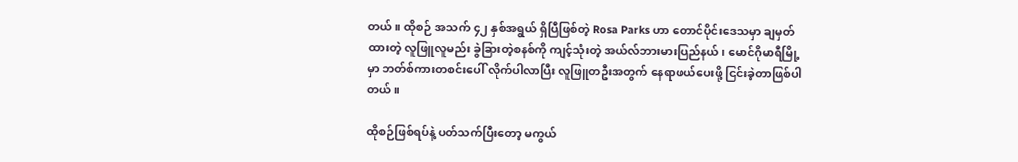တယ်။ ထိုစဉ် အသက် ၄၂ နှစ်အရွယ် ရှိပြီဖြစ်တဲ့ Rosa Parks ဟာ တောင်ပိုင်းဒေသမှာ ချမှတ်ထားတဲ့ လူဖြူလူမည်း ခွဲခြားတဲ့စနစ်ကို ကျင့်သုံးတဲ့ အယ်လ်ဘားမားပြည်နယ်၊ မောင်ဂိုမာရီမြို့မှာ ဘတ်စ်ကားတစင်းပေါ် လိုက်ပါလာပြီး လူဖြူတဦးအတွက် နေရာဖယ်ပေးဖို့ ငြင်းခဲ့တာဖြစ်ပါတယ်။

ထိုစဉ်ဖြစ်ရပ်နဲ့ ပတ်သက်ပြီးတော့ မကွယ်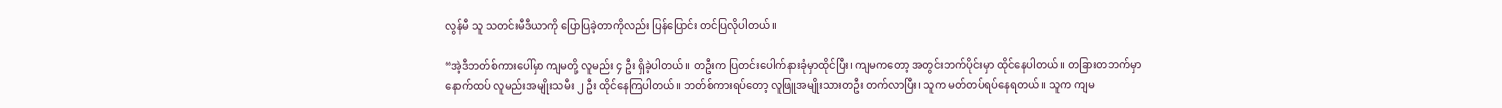လွန်မီ သူ သတင်းမီဒီယာကို ပြောပြခဲ့တာကိုလည်း ပြန်ပြောင်း တင်ပြလိုပါတယ်။

“အဲ့ဒီဘတ်စ်ကားပေါ်မှာ ကျမတို့ လူမည်း ၄ ဦး ရှိခဲ့ပါတယ်။ တဦးက ပြတင်းပေါက်နားခုံမှာထိုင်ပြီး၊ ကျမကတော့ အတွင်းဘက်ပိုင်းမှာ ထိုင်နေပါတယ်။ တခြားတဘက်မှာ နောက်ထပ် လူမည်းအမျိုးသမီး ၂ ဦး ထိုင်နေကြပါတယ်။ ဘတ်စ်ကားရပ်တော့ လူဖြူအမျိုးသားတဦး တက်လာပြီး၊ သူက မတ်တပ်ရပ်နေရတယ်။ သူက ကျမ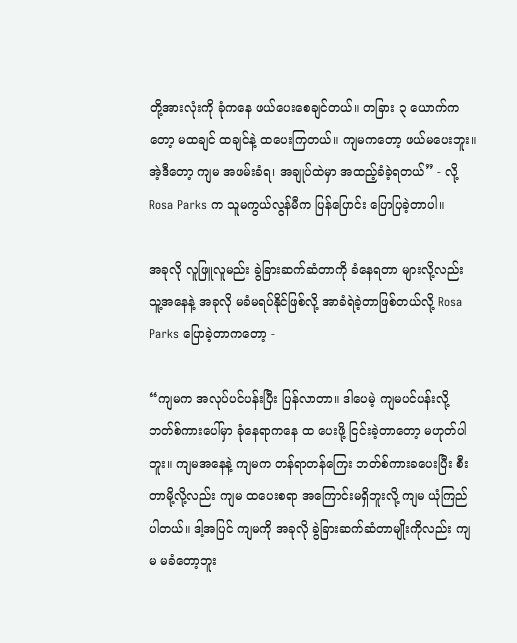တို့အားလုံးကို ခုံကနေ ဖယ်ပေးစေချင်တယ်။ တခြား ၃ ယောက်ကတော့ မထချင် ထချင်နဲ့ ထပေးကြတယ်။ ကျမကတော့ ဖယ်မပေးဘူး။ အဲ့ဒီတော့ ကျမ အဖမ်းခံရ၊ အချုပ်ထဲမှာ အထည့်ခံခဲ့ရတယ်” - လို့ Rosa Parks က သူမကွယ်လွန်မီက ပြန်ပြောင်း ပြောပြခဲ့တာပါ။

အခုလို လူဖြူလူမည်း ခွဲခြားဆက်ဆံတာကို ခံနေရတာ များလို့လည်း သူ့အနေနဲ့ အခုလို မခံမရပ်နိုင်ဖြစ်လို့ အာခံရဲခဲ့တာဖြစ်တယ်လို့ Rosa Parks ပြောခဲ့တာကတော့ -

“ကျမက အလုပ်ပင်ပန်းပြီး ပြန်လာတာ။ ဒါပေမဲ့ ကျမပင်ပန်းလို့ ဘတ်စ်ကားပေါ်မှာ ခုံနေရာကနေ ထ ပေးဖို့ ငြင်းခဲ့တာတော့ မဟုတ်ပါဘူး။ ကျမအနေနဲ့ ကျမက တန်ရာတန်ကြေး ဘတ်စ်ကားခပေးပြီး စီးတာမို့လို့လည်း ကျမ ထပေးစရာ အကြောင်းမရှိဘူးလို့ ကျမ ယုံကြည်ပါတယ်။ ဒါ့အပြင် ကျမကို အခုလို ခွဲခြားဆက်ဆံတာမျိုးကိုလည်း ကျမ မခံတော့ဘူး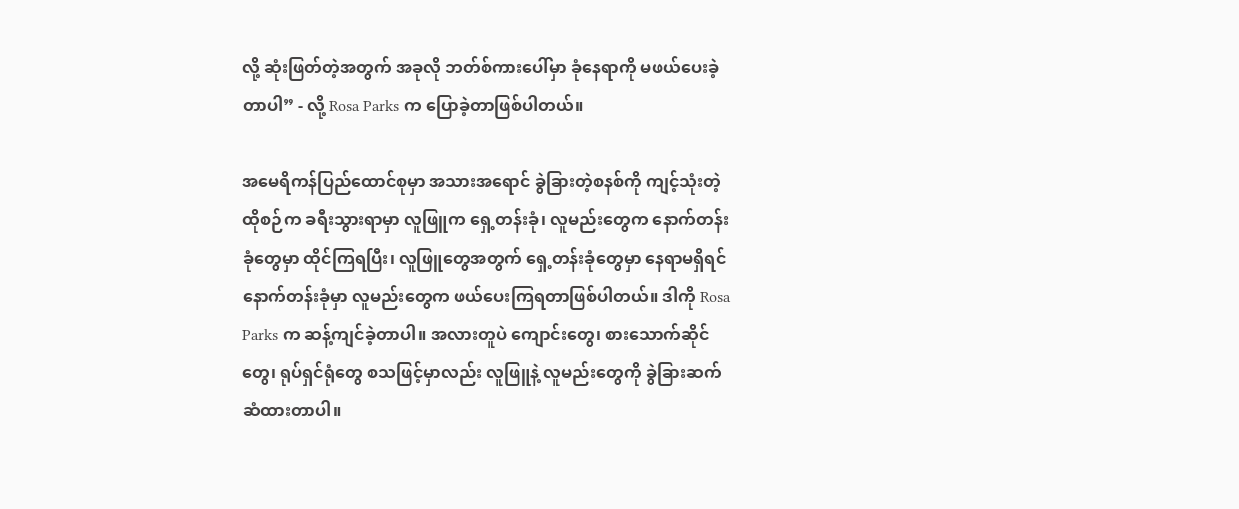လို့ ဆုံးဖြတ်တဲ့အတွက် အခုလို ဘတ်စ်ကားပေါ်မှာ ခုံနေရာကို မဖယ်ပေးခဲ့တာပါ” - လို့ Rosa Parks က ပြောခဲ့တာဖြစ်ပါတယ်။

အမေရိကန်ပြည်ထောင်စုမှာ အသားအရောင် ခွဲခြားတဲ့စနစ်ကို ကျင့်သုံးတဲ့ ထိုစဉ်က ခရီးသွားရာမှာ လူဖြူက ရှေ့တန်းခုံ၊ လူမည်းတွေက နောက်တန်းခုံတွေမှာ ထိုင်ကြရပြီး၊ လူဖြူတွေအတွက် ရှေ့တန်းခုံတွေမှာ နေရာမရှိရင် နောက်တန်းခုံမှာ လူမည်းတွေက ဖယ်ပေးကြရတာဖြစ်ပါတယ်။ ဒါကို Rosa Parks က ဆန့်ကျင်ခဲ့တာပါ။ အလားတူပဲ ကျောင်းတွေ၊ စားသောက်ဆိုင်တွေ၊ ရုပ်ရှင်ရုံတွေ စသဖြင့်မှာလည်း လူဖြူနဲ့ လူမည်းတွေကို ခွဲခြားဆက်ဆံထားတာပါ။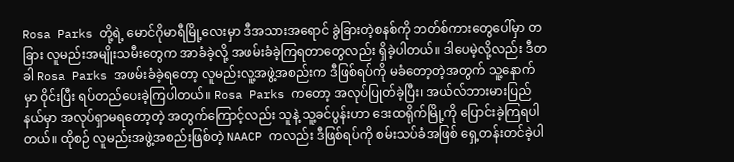Rosa Parks တို့ရဲ့ မောင်ဂိုမာရီမြို့လေးမှာ ဒီအသားအရောင် ခွဲခြားတဲ့စနစ်ကို ဘတ်စ်ကားတွေပေါ်မှာ တခြား လူမည်းအမျိုးသမီးတွေက အာခံခဲ့လို့ အဖမ်းခံခဲ့ကြရတာတွေလည်း ရှိခဲ့ပါတယ်။ ဒါပေမဲ့လို့လည်း ဒီတခါ Rosa Parks အဖမ်းခံခဲ့ရတော့ လူမည်းလူ့အဖွဲ့အစည်းက ဒီဖြစ်ရပ်ကို မခံတော့တဲ့အတွက် သူ့နောက်မှာ ဝိုင်းပြီး ရပ်တည်ပေးခဲ့ကြပါတယ်။ Rosa Parks ကတော့ အလုပ်ပြုတ်ခဲ့ပြီး၊ အယ်လ်ဘားမားပြည်နယ်မှာ အလုပ်ရှာမရတော့တဲ့ အတွက်ကြောင့်လည်း သူနဲ့ သူ့ခင်ပွန်းဟာ ဒေးထရိုက်မြို့ကို ပြောင်းခဲ့ကြရပါတယ်။ ထိုစဉ် လူမည်းအဖွဲ့အစည်းဖြစ်တဲ့ NAACP ကလည်း ဒီဖြစ်ရပ်ကို စမ်းသပ်ခံအဖြစ် ရှေ့တန်းတင်ခဲ့ပါ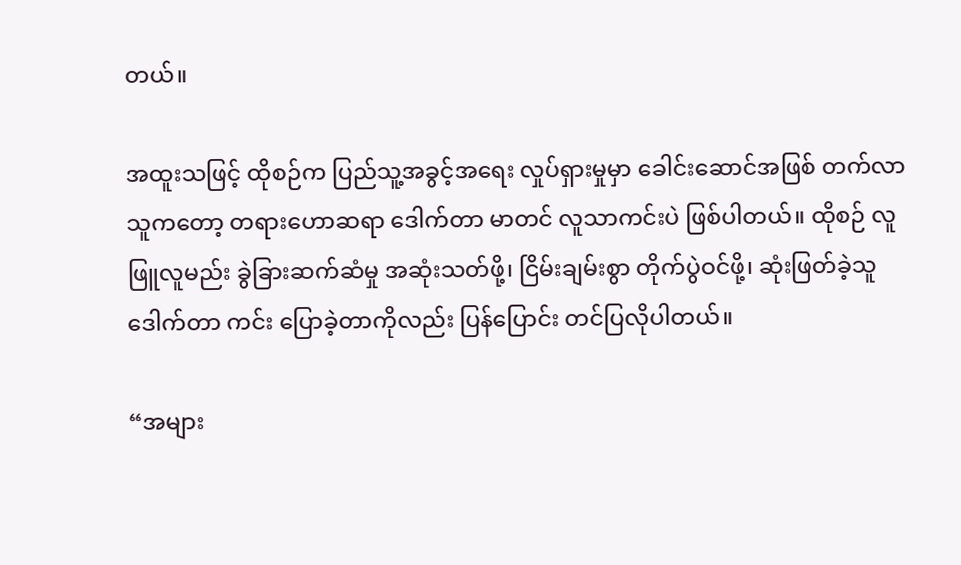တယ်။

အထူးသဖြင့် ထိုစဉ်က ပြည်သူ့အခွင့်အရေး လှုပ်ရှားမှုမှာ ခေါင်းဆောင်အဖြစ် တက်လာသူကတော့ တရားဟောဆရာ ဒေါက်တာ မာတင် လူသာကင်းပဲ ဖြစ်ပါတယ်။ ထိုစဉ် လူဖြူလူမည်း ခွဲခြားဆက်ဆံမှု အဆုံးသတ်ဖို့၊ ငြိမ်းချမ်းစွာ တိုက်ပွဲဝင်ဖို့၊ ဆုံးဖြတ်ခဲ့သူ ဒေါက်တာ ကင်း ပြောခဲ့တာကိုလည်း ပြန်ပြောင်း တင်ပြလိုပါတယ်။

“အများ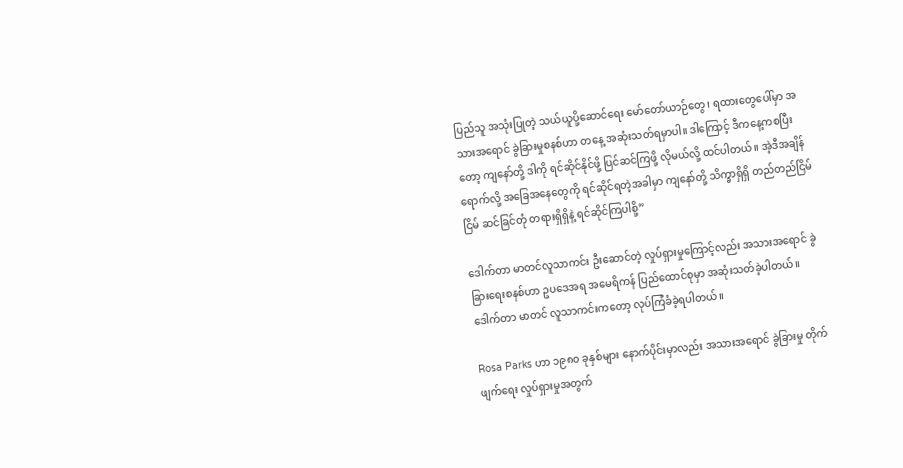ပြည်သူ အသုံးပြုတဲ့ သယ်ယူပို့ဆောင်ရေး မော်တော်ယာဉ်တွေ၊ ရထားတွေပေါ်မှာ အသားအရောင် ခွဲခြားမှုစနစ်ဟာ တနေ့ အဆုံးသတ်ရမှာပါ။ ဒါကြောင့် ဒီကနေ့ကစပြီးတော့ ကျနော်တို့ ဒါကို ရင်ဆိုင်နိုင်ဖို့ ပြင်ဆင်ကြဖို့ လိုမယ်လို့ ထင်ပါတယ်။ အဲ့ဒီအချိန်ရောက်လို့ အခြေအနေတွေကို ရင်ဆိုင်ရတဲ့အခါမှာ ကျနော်တို့ သိက္ခာရှိရှိ တည်တည်ငြိမ်ငြိမ် ဆင်ခြင်တုံ တရားရှိရှိနဲ့ ရင်ဆိုင်ကြပါစို့”

ဒေါက်တာ မာတင်လူသာကင်း ဦးဆောင်တဲ့ လှုပ်ရှားမှုကြောင့်လည်း အသားအရောင် ခွဲခြားရေးစနစ်ဟာ ဥပဒေအရ အမေရိကန် ပြည်ထောင်စုမှာ အဆုံးသတ်ခဲ့ပါတယ်။ ဒေါက်တာ မာတင် လူသာကင်းကတော့ လုပ်ကြံခံခဲ့ရပါတယ်။

Rosa Parks ဟာ ၁၉၈၀ ခုနှစ်များ နောက်ပိုင်းမှာလည်း အသားအရောင် ခွဲခြားမှု တိုက်ဖျက်ရေး လှုပ်ရှားမှုအတွက်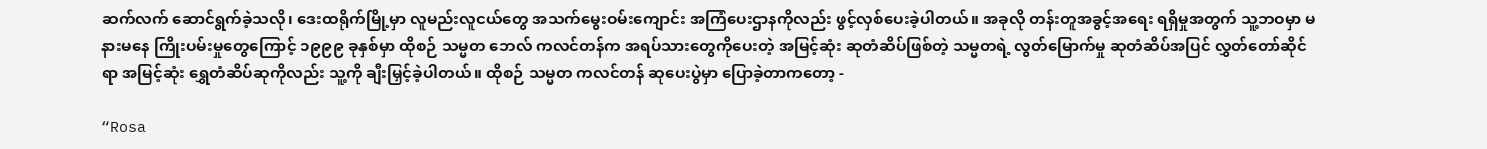ဆက်လက် ဆောင်ရွက်ခဲ့သလို၊ ဒေးထရိုက်မြို့မှာ လူမည်းလူငယ်တွေ အသက်မွေးဝမ်းကျောင်း အကြံပေးဌာနကိုလည်း ဖွင့်လှစ်ပေးခဲ့ပါတယ်။ အခုလို တန်းတူအခွင့်အရေး ရရှိမှုအတွက် သူ့ဘဝမှာ မနားမနေ ကြိုးပမ်းမှုတွေကြောင့် ၁၉၉၉ ခုနှစ်မှာ ထိုစဉ် သမ္မတ ဘေလ် ကလင်တန်က အရပ်သားတွေကိုပေးတဲ့ အမြင့်ဆုံး ဆုတံဆိပ်ဖြစ်တဲ့ သမ္မတရဲ့ လွတ်မြောက်မှု ဆုတံဆိပ်အပြင် လွှတ်တော်ဆိုင်ရာ အမြင့်ဆုံး ရွှေတံဆိပ်ဆုကိုလည်း သူ့ကို ချီးမြှင့်ခဲ့ပါတယ်။ ထိုစဉ် သမ္မတ ကလင်တန် ဆုပေးပွဲမှာ ပြောခဲ့တာကတော့ -

“Rosa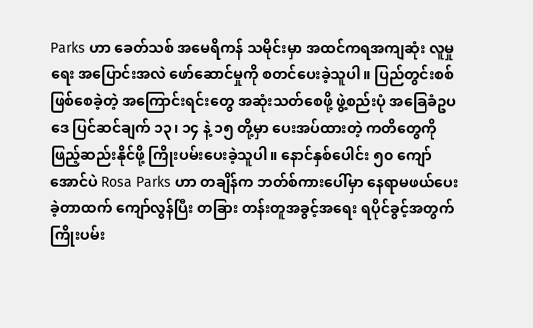Parks ဟာ ခေတ်သစ် အမေရိကန် သမိုင်းမှာ အထင်ကရအကျဆုံး လူမှုရေး အပြောင်းအလဲ ဖော်ဆောင်မှုကို စတင်ပေးခဲ့သူပါ။ ပြည်တွင်းစစ် ဖြစ်စေခဲ့တဲ့ အကြောင်းရင်းတွေ အဆုံးသတ်စေဖို့ ဖွဲ့စည်းပုံ အခြေခံဥပဒေ ပြင်ဆင်ချက် ၁၃၊ ၁၄ နဲ့ ၁၅ တို့မှာ ပေးအပ်ထားတဲ့ ကတိတွေကို ဖြည့်ဆည်းနိုင်ဖို့ ကြိုးပမ်းပေးခဲ့သူပါ။ နောင်နှစ်ပေါင်း ၅၀ ကျော်အောင်ပဲ Rosa Parks ဟာ တချိန်က ဘတ်စ်ကားပေါ်မှာ နေရာမဖယ်ပေးခဲ့တာထက် ကျော်လွန်ပြီး တခြား တန်းတူအခွင့်အရေး ရပိုင်ခွင့်အတွက် ကြိုးပမ်း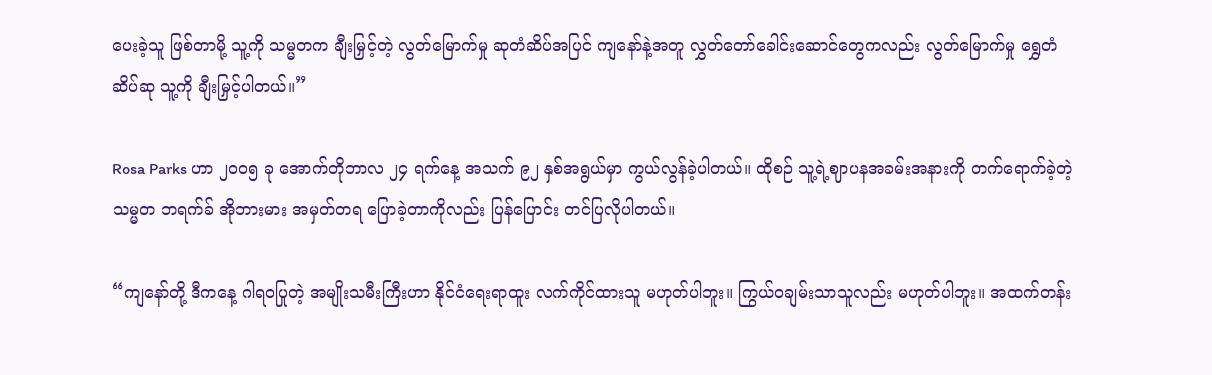ပေးခဲ့သူ ဖြစ်တာမို့ သူ့ကို သမ္မတက ချီးမြှင့်တဲ့ လွတ်မြောက်မှု ဆုတံဆိပ်အပြင် ကျနော်နဲ့အတူ လွှတ်တော်ခေါင်းဆောင်တွေကလည်း လွတ်မြောက်မှု ရွှေတံဆိပ်ဆု သူ့ကို ချီးမြှင့်ပါတယ်။”

Rosa Parks ဟာ ၂၀၀၅ ခု အောက်တိုဘာလ ၂၄ ရက်နေ့ အသက် ၉၂ နှစ်အရွယ်မှာ ကွယ်လွန်ခဲ့ပါတယ်။ ထိုစဉ် သူ့ရဲ့ဈာပနအခမ်းအနားကို တက်ရောက်ခဲ့တဲ့ သမ္မတ ဘရက်ခ် အိုဘားမား အမှတ်တရ ပြောခဲ့တာကိုလည်း ပြန်ပြောင်း တင်ပြလိုပါတယ်။

“ကျနော်တို့ ဒီကနေ့ ဂါရဝပြုတဲ့ အမျိုးသမီးကြီးဟာ နိုင်ငံရေးရာထူး လက်ကိုင်ထားသူ မဟုတ်ပါဘူး။ ကြွယ်ဝချမ်းသာသူလည်း မဟုတ်ပါဘူး။ အထက်တန်း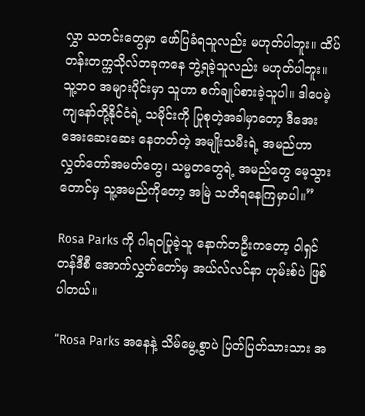လွှာ သတင်းတွေမှာ ဖော်ပြခံရသူလည်း မဟုတ်ပါဘူး။ ထိပ်တန်းတက္ကသိုလ်တခုကနေ ဘွဲ့ရခဲ့သူလည်း မဟုတ်ပါဘူး။ သူ့ဘ၀ အများပိုင်းမှာ သူဟာ စက်ချုပ်စားခဲ့သူပါ။ ဒါပေမဲ့ ကျနော်တို့နိုင်ငံရဲ့ သမိုင်းကို ပြုစုတဲ့အခါမှာတော့ ဒီအေးအေးဆေးဆေး နေတတ်တဲ့ အမျိုးသမီးရဲ့ အမည်ဟာ လွှတ်တော်အမတ်တွေ၊ သမ္မတတွေရဲ့ အမည်တွေ မေ့သွားတောင်မှ သူ့အမည်ကိုတော့ အမြဲ သတိရနေကြမှာပါ။”

Rosa Parks ကို ဂါရဝပြုခဲ့သူ နောက်တဦးကတော့ ဝါရှင်တန်ဒီစီ အောက်လွှတ်တော်မှ အယ်လ်လင်နာ ဟုမ်းစ်ပဲ ဖြစ်ပါတယ်။

“Rosa Parks အနေနဲ့ သိမ်မွေ့စွာပဲ ပြတ်ပြတ်သားသား အ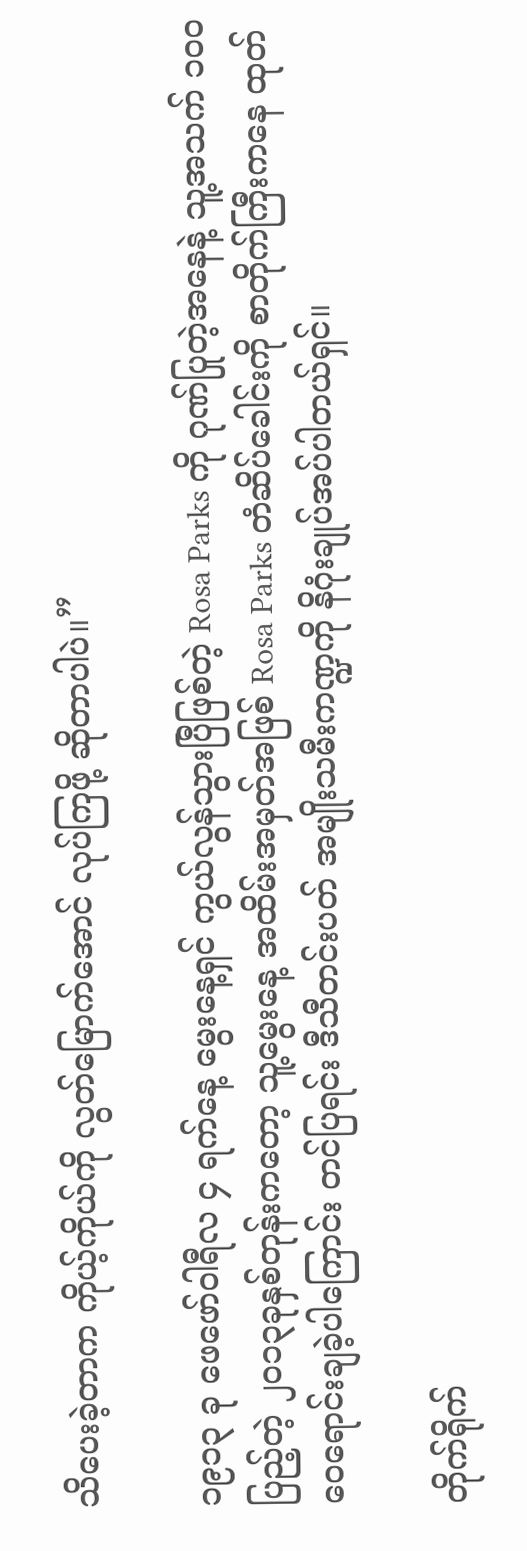သိပေးခဲ့တာက ကိုယ့်ကိုယ်ကို လွတ်မြောက်အောင် လုပ်ကြဖို့ ဆိုတာပါပဲ။”

၁၉၁၃ ခု ဖေဖော်ဝါရီလ ၄ ရက်နေ့ မွေးနေ့ရှင် ကွယ်လွန်သွားပြီဖြစ်တဲ့ Rosa Parks ကို ဂုဏ်ပြုတဲ့အနေနဲ့ သူ့အသက် ၁၀၀ ပြည့်တဲ့ ၂၀၁၃ခုနှစ်တုန်းကတော့ သူ့မွေးနေ့ အထိမ်းအမှတ်အဖြစ် Rosa Parks တံဆိပ်ခေါင်းကို စာတိုက်ကြီးကနေ ထုတ်ဝေရောင်းချခဲ့ပါကြောင်း တင်ပြရင်း ဒီသီတင်းပတ် အမျိုးသမီးကဏ္ဍကို နိဂုံးချုပ်အပ်ပါတယ်ရှင်။

တိုက်ရိုက်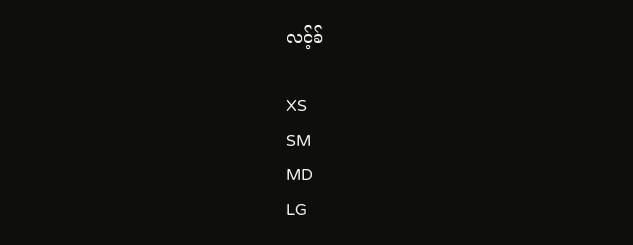လင့်ခ်

XS
SM
MD
LG